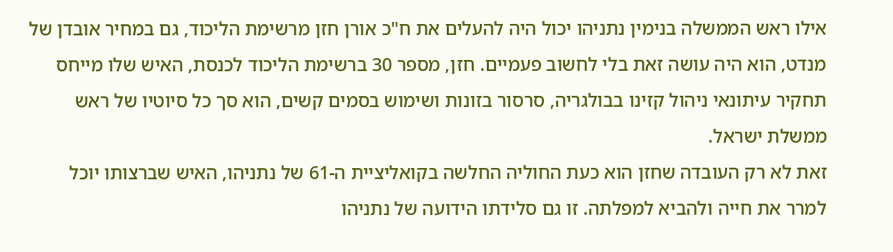אילו ראש הממשלה בנימין נתניהו יכול היה להעלים את ח"כ אורן חזן מרשימת הליכוד, גם במחיר אובדן של מנדט, הוא היה עושה זאת בלי לחשוב פעמיים. חזן, מספר 30 ברשימת הליכוד לכנסת, האיש שלו מייחס תחקיר עיתונאי ניהול קזינו בבולגריה, סרסור בזונות ושימוש בסמים קשים, הוא סך כל סיוטיו של ראש ממשלת ישראל.
זאת לא רק העובדה שחזן הוא כעת החוליה החלשה בקואליציית ה-61 של נתניהו, האיש שברצותו יוכל למרר את חייה ולהביא למפלתה. זו גם סלידתו הידועה של נתניהו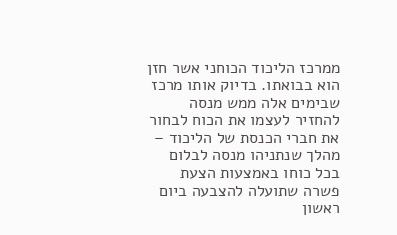ממרכז הליכוד הכוחני אשר חזן הוא בבואתו. בדיוק אותו מרכז שבימים אלה ממש מנסה להחזיר לעצמו את הכוח לבחור את חברי הכנסת של הליכוד – מהלך שנתניהו מנסה לבלום בכל כוחו באמצעות הצעת פשרה שתועלה להצבעה ביום ראשון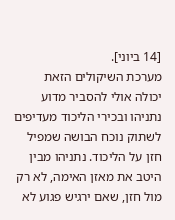[14 ביוני].
מערכת השיקולים הזאת יכולה אולי להסביר מדוע נתניהו ובכירי הליכוד מעדיפים לשתוק נוכח הבושה שמפיל חזן על הליכוד. נתניהו מבין היטב את מאזן האימה, לא רק מול חזן, שאם ירגיש פגוע לא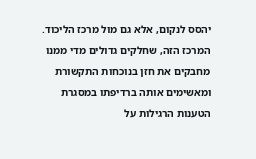יהסס לנקום, אלא גם מול מרכז הליכוד. המרכז הזה, שחלקים גדולים מדי ממנו מחבקים את חזן בנוכחות התקשורת ומאשימים אותה ברדיפתו במסגרת הטענות הרגילות על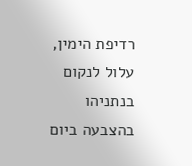רדיפת הימין, עלול לנקום בנתניהו בהצבעה ביום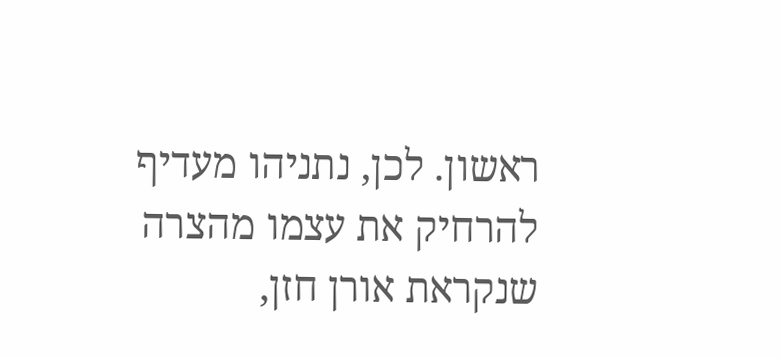ראשון. לכן, נתניהו מעדיף להרחיק את עצמו מהצרה שנקראת אורן חזן,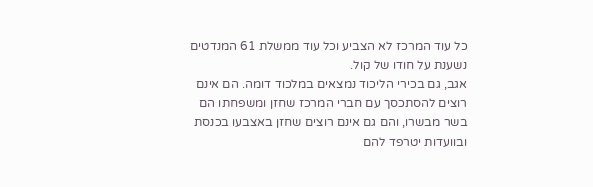כל עוד המרכז לא הצביע וכל עוד ממשלת 61 המנדטים נשענת על חודו של קול.
אגב, גם בכירי הליכוד נמצאים במלכוד דומה. הם אינם רוצים להסתכסך עם חברי המרכז שחזן ומשפחתו הם בשר מבשרו, והם גם אינם רוצים שחזן באצבעו בכנסת ובוועדות יטרפד להם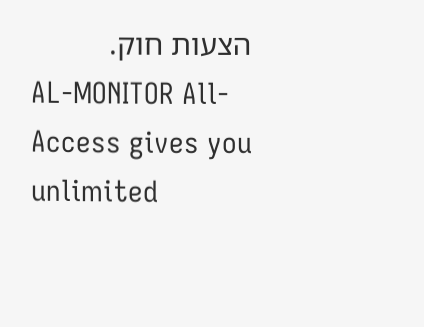הצעות חוק.
AL-MONITOR All-Access gives you unlimited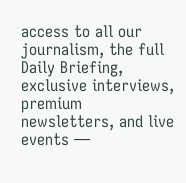access to all our journalism, the full Daily Briefing, exclusive interviews, premium newsletters, and live events —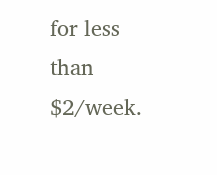for less than $2/week.